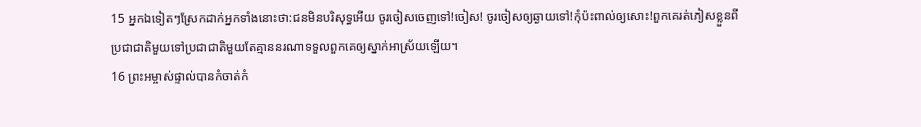15 អ្នកឯទៀតៗស្រែកដាក់អ្នកទាំងនោះថា:ជនមិនបរិសុទ្ធអើយ ចូរចៀសចេញទៅ!ចៀស! ចូរចៀសឲ្យឆ្ងាយទៅ!កុំប៉ះពាល់ឲ្យសោះ!ពួកគេរត់ភៀសខ្លួនពីប្រជាជាតិមួយទៅប្រជាជាតិមួយតែគ្មាននរណាទទួលពួកគេឲ្យស្នាក់អាស្រ័យឡើយ។
16 ព្រះអម្ចាស់ផ្ទាល់បានកំចាត់កំ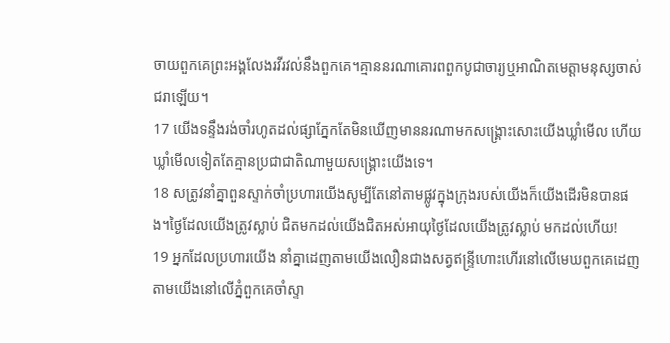ចាយពួកគេព្រះអង្គលែងរវីរវល់នឹងពួកគេ។គ្មាននរណាគោរពពួកបូជាចារ្យឬអាណិតមេត្តាមនុស្សចាស់ជរាឡើយ។
17 យើងទន្ទឹងរង់ចាំរហូតដល់ផ្សាភ្នែកតែមិនឃើញមាននរណាមកសង្គ្រោះសោះយើងឃ្លាំមើល ហើយឃ្លាំមើលទៀតតែគ្មានប្រជាជាតិណាមួយសង្គ្រោះយើងទេ។
18 សត្រូវនាំគ្នាពួនស្ទាក់ចាំប្រហារយើងសូម្បីតែនៅតាមផ្លូវក្នុងក្រុងរបស់យើងក៏យើងដើរមិនបានផង។ថ្ងៃដែលយើងត្រូវស្លាប់ ជិតមកដល់យើងជិតអស់អាយុថ្ងៃដែលយើងត្រូវស្លាប់ មកដល់ហើយ!
19 អ្នកដែលប្រហារយើង នាំគ្នាដេញតាមយើងលឿនជាងសត្វឥន្ទ្រីហោះហើរនៅលើមេឃពួកគេដេញតាមយើងនៅលើភ្នំពួកគេចាំស្ទា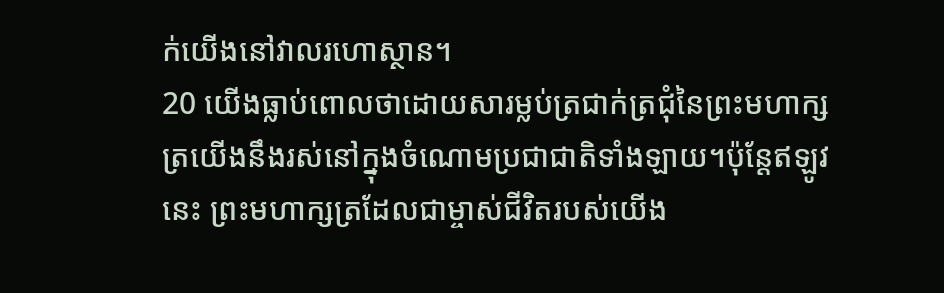ក់យើងនៅវាលរហោស្ថាន។
20 យើងធ្លាប់ពោលថាដោយសារម្លប់ត្រជាក់ត្រជុំនៃព្រះមហាក្សត្រយើងនឹងរស់នៅក្នុងចំណោមប្រជាជាតិទាំងឡាយ។ប៉ុន្តែឥឡូវនេះ ព្រះមហាក្សត្រដែលជាម្ចាស់ជីវិតរបស់យើង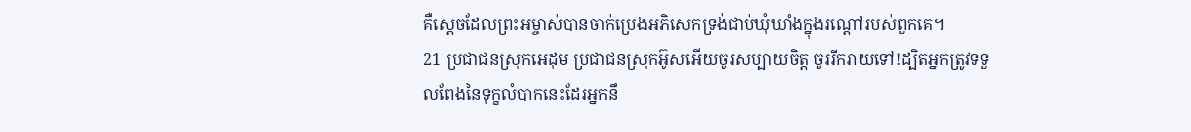គឺស្ដេចដែលព្រះអម្ចាស់បានចាក់ប្រេងអភិសេកទ្រង់ជាប់ឃុំឃាំងក្នុងរណ្ដៅរបស់ពួកគេ។
21 ប្រជាជនស្រុកអេដុម ប្រជាជនស្រុកអ៊ូសអើយចូរសប្បាយចិត្ត ចូររីករាយទៅ!ដ្បិតអ្នកត្រូវទទួលពែងនៃទុក្ខលំបាកនេះដែរអ្នកនឹ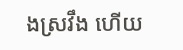ងស្រវឹង ហើយ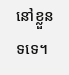នៅខ្លួនទទេ។